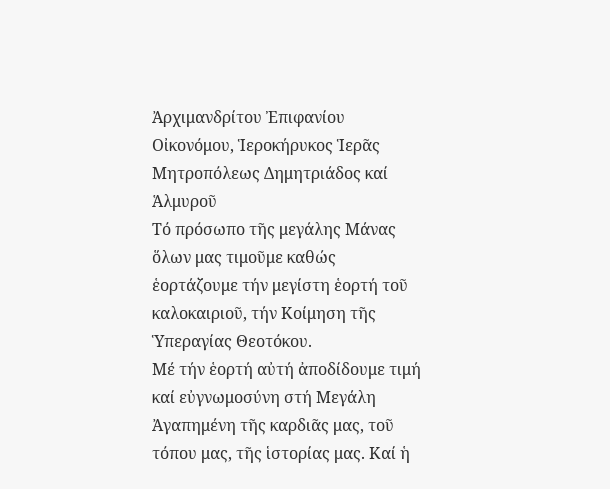Ἀρχιμανδρίτου Ἐπιφανίου Οἰκονόμου, Ἱεροκήρυκος Ἱερᾶς Μητροπόλεως Δημητριάδος καί Ἁλμυροῦ
Τό πρόσωπο τῆς μεγάλης Μάνας ὅλων μας τιμοῦμε καθώς ἑορτάζουμε τήν μεγίστη ἑορτή τοῦ καλοκαιριοῦ, τήν Κοίμηση τῆς Ὑπεραγίας Θεοτόκου.
Μέ τήν ἑορτή αὐτή ἀποδίδουμε τιμή καί εὐγνωμοσύνη στή Μεγάλη Ἀγαπημένη τῆς καρδιᾶς μας, τοῦ τόπου μας, τῆς ἱστορίας μας. Καί ἡ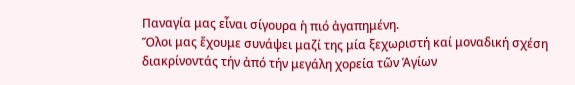Παναγία μας εἶναι σίγουρα ἡ πιό ἀγαπημένη.
Ὅλοι μας ἔχουμε συνάψει μαζί της μία ξεχωριστή καί μοναδική σχέση διακρίνοντάς τήν ἀπό τήν μεγάλη χορεία τῶν Ἁγίων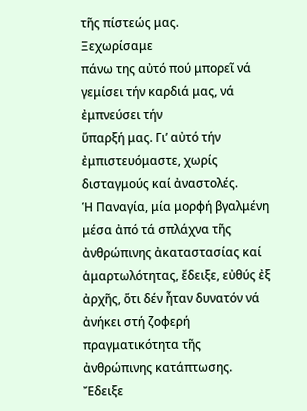τῆς πίστεώς μας.
Ξεχωρίσαμε
πάνω της αὐτό πού μπορεῖ νά γεμίσει τήν καρδιά μας, νά ἐμπνεύσει τήν
ὕπαρξή μας. Γι’ αὐτό τήν ἐμπιστευόμαστε, χωρίς δισταγμούς καί ἀναστολές.
Ἡ Παναγία, μία μορφή βγαλμένη μέσα ἀπό τά σπλάχνα τῆς ἀνθρώπινης ἀκαταστασίας καί ἁμαρτωλότητας, ἔδειξε, εὐθύς ἐξ ἀρχῆς, ὅτι δέν ἦταν δυνατόν νά ἀνήκει στή ζοφερή πραγματικότητα τῆς ἀνθρώπινης κατάπτωσης.
Ἔδειξε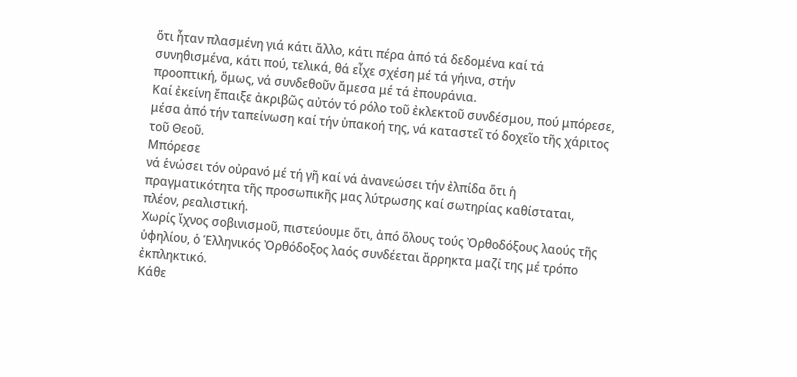ὅτι ἦταν πλασμένη γιά κάτι ἄλλο, κάτι πέρα ἀπό τά δεδομένα καί τά
συνηθισμένα, κάτι πού, τελικά, θά εἶχε σχέση μέ τά γήινα, στήν
προοπτική, ὅμως, νά συνδεθοῦν ἄμεσα μέ τά ἐπουράνια.
Καί ἐκείνη ἔπαιξε ἀκριβῶς αὐτόν τό ρόλο τοῦ ἐκλεκτοῦ συνδέσμου, πού μπόρεσε, μέσα ἀπό τήν ταπείνωση καί τήν ὑπακοή της, νά καταστεῖ τό δοχεῖο τῆς χάριτος τοῦ Θεοῦ.
Μπόρεσε
νά ἑνώσει τόν οὐρανό μέ τή γῆ καί νά ἀνανεώσει τήν ἐλπίδα ὅτι ἡ
πραγματικότητα τῆς προσωπικῆς μας λύτρωσης καί σωτηρίας καθίσταται,
πλέον, ρεαλιστική.
Χωρίς ἴχνος σοβινισμοῦ, πιστεύουμε ὅτι, ἀπό ὅλους τούς Ὀρθοδόξους λαούς τῆς ὑφηλίου, ὁ Ἑλληνικός Ὀρθόδοξος λαός συνδέεται ἄρρηκτα μαζί της μέ τρόπο ἐκπληκτικό.
Κάθε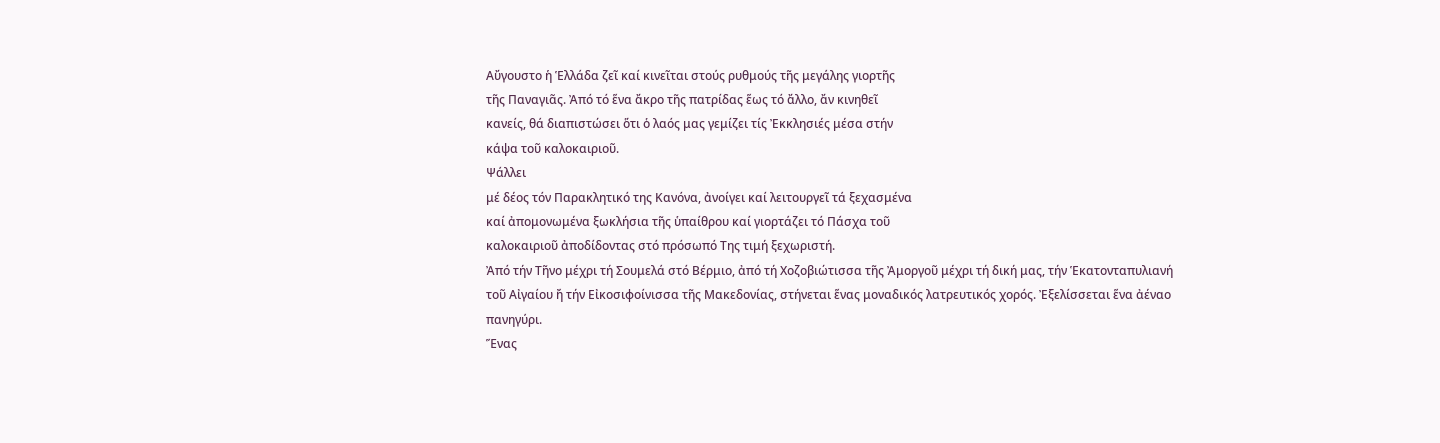Αὔγουστο ἡ Ἑλλάδα ζεῖ καί κινεῖται στούς ρυθμούς τῆς μεγάλης γιορτῆς
τῆς Παναγιᾶς. Ἀπό τό ἕνα ἄκρο τῆς πατρίδας ἕως τό ἄλλο, ἄν κινηθεῖ
κανείς, θά διαπιστώσει ὅτι ὁ λαός μας γεμίζει τίς Ἐκκλησιές μέσα στήν
κάψα τοῦ καλοκαιριοῦ.
Ψάλλει
μέ δέος τόν Παρακλητικό της Κανόνα, ἀνοίγει καί λειτουργεῖ τά ξεχασμένα
καί ἀπομονωμένα ξωκλήσια τῆς ὑπαίθρου καί γιορτάζει τό Πάσχα τοῦ
καλοκαιριοῦ ἀποδίδοντας στό πρόσωπό Της τιμή ξεχωριστή.
Ἀπό τήν Τῆνο μέχρι τή Σουμελά στό Βέρμιο, ἀπό τή Χοζοβιώτισσα τῆς Ἀμοργοῦ μέχρι τή δική μας, τήν Ἑκατονταπυλιανή τοῦ Αἰγαίου ἤ τήν Εἰκοσιφοίνισσα τῆς Μακεδονίας, στήνεται ἕνας μοναδικός λατρευτικός χορός. Ἐξελίσσεται ἕνα ἀέναο πανηγύρι.
Ἕνας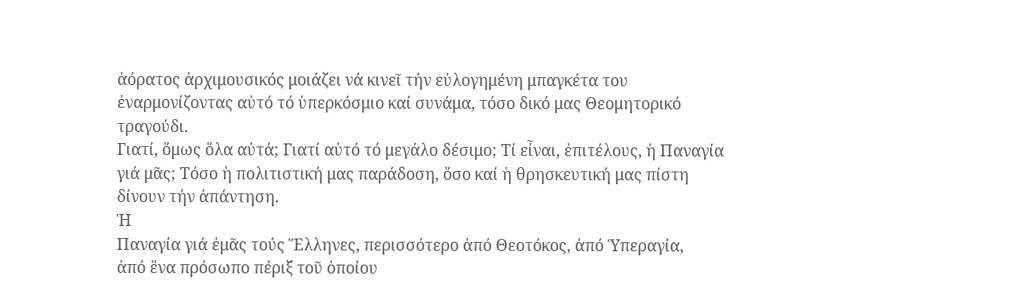ἀόρατος ἀρχιμουσικός μοιάζει νά κινεῖ τήν εὐλογημένη μπαγκέτα του
ἐναρμονίζοντας αὐτό τό ὑπερκόσμιο καί συνάμα, τόσο δικό μας Θεομητορικό
τραγούδι.
Γιατί, ὅμως ὅλα αὐτά; Γιατί αὐτό τό μεγάλο δέσιμο; Τί εἶναι, ἐπιτέλους, ἡ Παναγία γιά μᾶς; Τόσο ἡ πολιτιστική μας παράδοση, ὅσο καί ἡ θρησκευτική μας πίστη δίνουν τήν ἀπάντηση.
Ἡ
Παναγία γιά ἐμᾶς τούς Ἕλληνες, περισσότερο ἀπό Θεοτόκος, ἀπό Ὑπεραγία,
ἀπό ἕνα πρόσωπο πέριξ τοῦ ὁποίου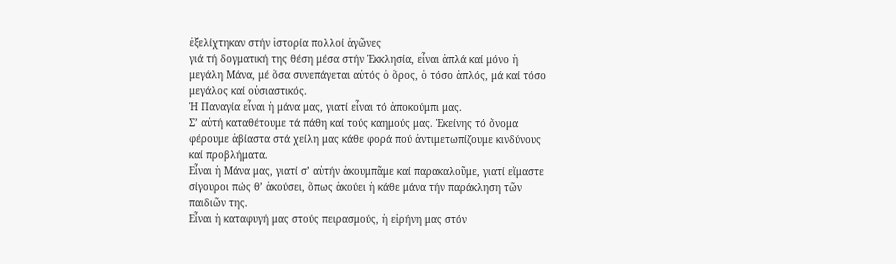ἐξελίχτηκαν στήν ἱστορία πολλοί ἀγῶνες
γιά τή δογματική της θέση μέσα στήν Ἐκκλησία, εἶναι ἁπλά καί μόνο ἡ
μεγάλη Μάνα, μέ ὅσα συνεπάγεται αὐτός ὁ ὅρος, ὁ τόσο ἁπλός, μά καί τόσο
μεγάλος καί οὐσιαστικός.
Ἡ Παναγία εἶναι ἡ μάνα μας, γιατί εἶναι τό ἀποκούμπι μας.
Σ’ αὐτή καταθέτουμε τά πάθη καί τούς καημούς μας. Ἐκείνης τό ὄνομα φέρουμε ἀβίαστα στά χείλη μας κάθε φορά πού ἀντιμετωπίζουμε κινδύνους καί προβλήματα.
Εἶναι ἡ Μάνα μας, γιατί σ’ αὐτήν ἀκουμπᾶμε καί παρακαλοῦμε, γιατί εἴμαστε σίγουροι πώς θ’ ἀκούσει, ὅπως ἀκούει ἡ κάθε μάνα τήν παράκληση τῶν παιδιῶν της.
Εἶναι ἡ καταφυγή μας στούς πειρασμούς, ἡ εἰρήνη μας στόν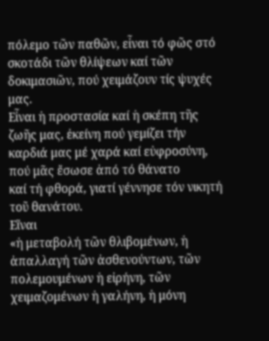πόλεμο τῶν παθῶν, εἶναι τό φῶς στό σκοτάδι τῶν θλίψεων καί τῶν δοκιμασιῶν, πού χειμάζουν τίς ψυχές μας.
Εἶναι ἡ προστασία καί ἡ σκέπη τῆς ζωῆς μας, ἐκείνη πού γεμίζει τήν καρδιά μας μέ χαρά καί εὐφροσύνη, πού μᾶς ἔσωσε ἀπό τό θάνατο
καί τή φθορά, γιατί γέννησε τόν νικητή τοῦ θανάτου.
Εἴναι
«ἡ μεταβολή τῶν θλιβομένων, ἡ ἀπαλλαγή τῶν ἀσθενούντων, τῶν
πολεμουμένων ἡ εἰρήνη, τῶν χειμαζομένων ἡ γαλήνη, ἡ μόνη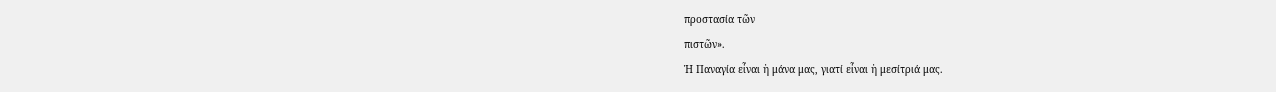προστασία τῶν
πιστῶν».
Ἡ Παναγία εἶναι ἡ μάνα μας, γιατί εἶναι ἡ μεσίτριά μας.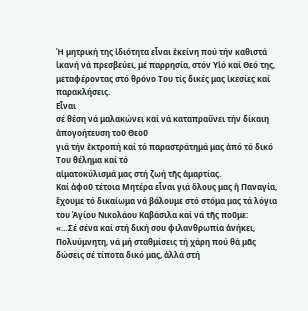Ἡ μητρική της ἰδιότητα εἶναι ἐκείνη πού τήν καθιστά ἱκανή νά πρεσβεύει, μέ παρρησία, στόν Υἱό καί Θεό της, μεταφέροντας στό θρόνο Του τίς δικές μας ἱκεσίες καί παρακλήσεις.
Εἶναι
σέ θέση νά μαλακώνει καί νά καταπραΰνει τήν δίκαιη ἀπογοήτευση τοῦ Θεοῦ
γιά τήν ἐκτροπή καί τό παραστράτημά μας ἀπό τό δικό Του θέλημα καί τό
αἱματοκύλισμά μας στή ζωή τῆς ἁμαρτίας.
Καί ἀφοῦ τέτοια Μητέρα εἶναι γιά ὅλους μας ἡ Παναγία, ἔχουμε τό δικαίωμα νά βάλουμε στό στόμα μας τά λόγια του Ἁγίου Νικολάου Καβάσιλα καί νά τῆς ποῦμε:
«…Σέ σένα καί στή δική σου φιλανθρωπία ἀνήκει, Πολυύμνητη, νά μή σταθμίσεις τή χάρη πού θά μᾶς δώσεις σέ τίποτα δικό μας, ἀλλά στή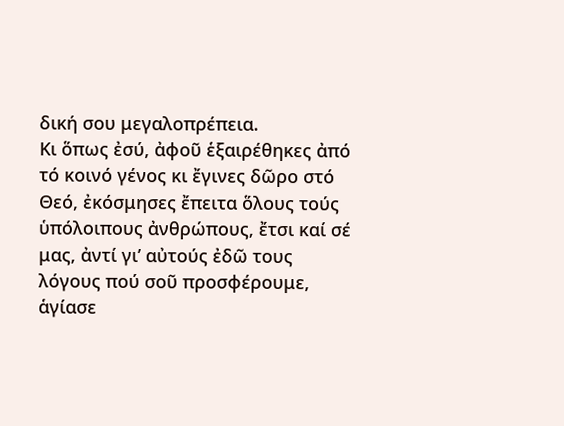δική σου μεγαλοπρέπεια.
Κι ὅπως ἐσύ, ἀφοῦ ἑξαιρέθηκες ἀπό τό κοινό γένος κι ἔγινες δῶρο στό Θεό, ἐκόσμησες ἔπειτα ὅλους τούς ὑπόλοιπους ἀνθρώπους, ἔτσι καί σέ μας, ἀντί γι’ αὐτούς ἐδῶ τους λόγους πού σοῦ προσφέρουμε, ἁγίασε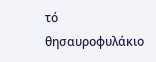τό θησαυροφυλάκιο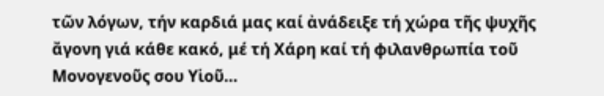τῶν λόγων, τήν καρδιά μας καί ἀνάδειξε τή χώρα τῆς ψυχῆς ἄγονη γιά κάθε κακό, μέ τή Χάρη καί τή φιλανθρωπία τοῦ Μονογενοῦς σου Υἱοῦ…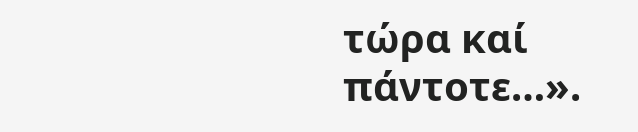τώρα καί πάντοτε…».